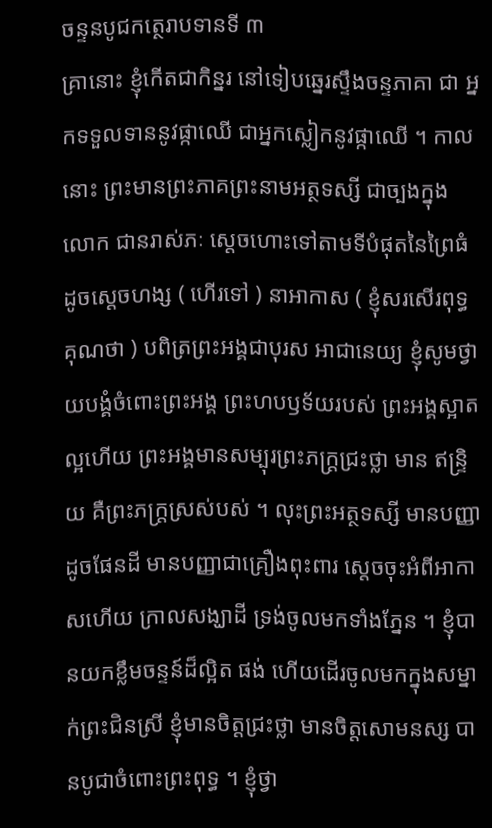ចន្ទនបូជកត្ថេរាបទានទី ៣
គ្រានោះ ខ្ញុំកើតជាកិន្នរ នៅទៀបឆ្នេរស្ទឹងចន្ទភាគា ជា អ្នកទទួលទាននូវផ្កាឈើ ជាអ្នកស្លៀកនូវផ្កាឈើ ។ កាលនោះ ព្រះមានព្រះភាគព្រះនាមអត្ថទស្សី ជាច្បងក្នុងលោក ជានរាស់ភៈ ស្តេចហោះទៅតាមទីបំផុតនៃព្រៃធំ ដូចស្តេចហង្ស ( ហើរទៅ ) នាអាកាស ( ខ្ញុំសរសើរពុទ្ធគុណថា ) បពិត្រព្រះអង្គជាបុរស អាជានេយ្យ ខ្ញុំសូមថ្វាយបង្គំចំពោះព្រះអង្គ ព្រះហបឫទ័យរបស់ ព្រះអង្គស្អាតល្អហើយ ព្រះអង្គមានសម្បុរព្រះភក្ត្រជ្រះថ្លា មាន ឥន្ទ្រិយ គឺព្រះភក្ត្រស្រស់បស់ ។ លុះព្រះអត្ថទស្សី មានបញ្ញា ដូចផែនដី មានបញ្ញាជាគ្រឿងពុះពារ ស្តេចចុះអំពីអាកាសហើយ ក្រាលសង្ឃាដី ទ្រង់ចូលមកទាំងភ្នែន ។ ខ្ញុំបានយកខ្លឹមចន្ទន៍ដ៏ល្អិត ផង់ ហើយដើរចូលមកក្នុងសម្នាក់ព្រះជិនស្រី ខ្ញុំមានចិត្តជ្រះថ្លា មានចិត្តសោមនស្ស បានបូជាចំពោះព្រះពុទ្ធ ។ ខ្ញុំថ្វា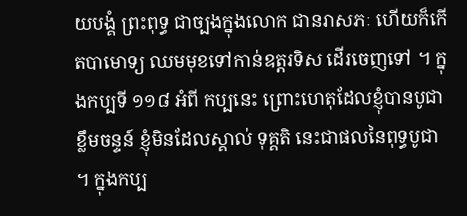យបង្គំ ព្រះពុទ្ធ ជាច្បងក្នុងលោក ជានរាសភៈ ហើយក៏កើតបាមោទ្យ ឈមមុខទៅកាន់ឧត្តរទិស ដើរចេញទៅ ។ ក្នុងកប្បទី ១១៨ អំពី កប្បនេះ ព្រោះហេតុដែលខ្ញុំបានបូជាខ្លឹមចន្ទន៍ ខ្ញុំមិនដែលស្គាល់ ទុគ្គតិ នេះជាផលនៃពុទ្ធបូជា ។ ក្នុងកប្ប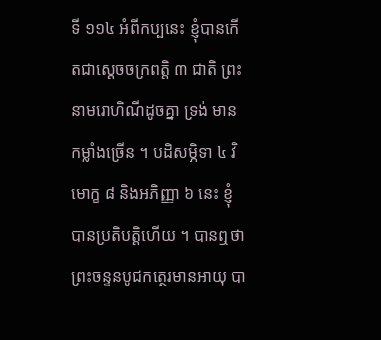ទី ១១៤ អំពីកប្បនេះ ខ្ញុំបានកើតជាស្តេចចក្រពត្តិ ៣ ជាតិ ព្រះនាមរោហិណីដូចគ្នា ទ្រង់ មានកម្លាំងច្រើន ។ បដិសម្ភិទា ៤ វិមោក្ខ ៨ និងអភិញ្ញា ៦ នេះ ខ្ញុំបានប្រតិបត្តិហើយ ។ បានឮថា ព្រះចន្ទនបូជកត្ថេរមានអាយុ បា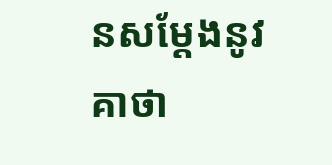នសម្តែងនូវ គាថា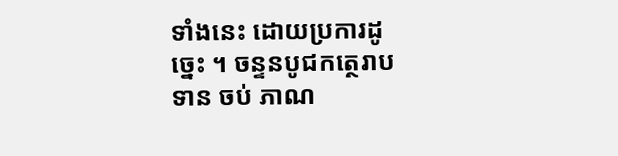ទាំងនេះ ដោយប្រការដូច្នេះ ។ ចន្ទនបូជកត្ថេរាបទាន ចប់ ភាណ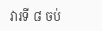វារទី ៨ ចប់